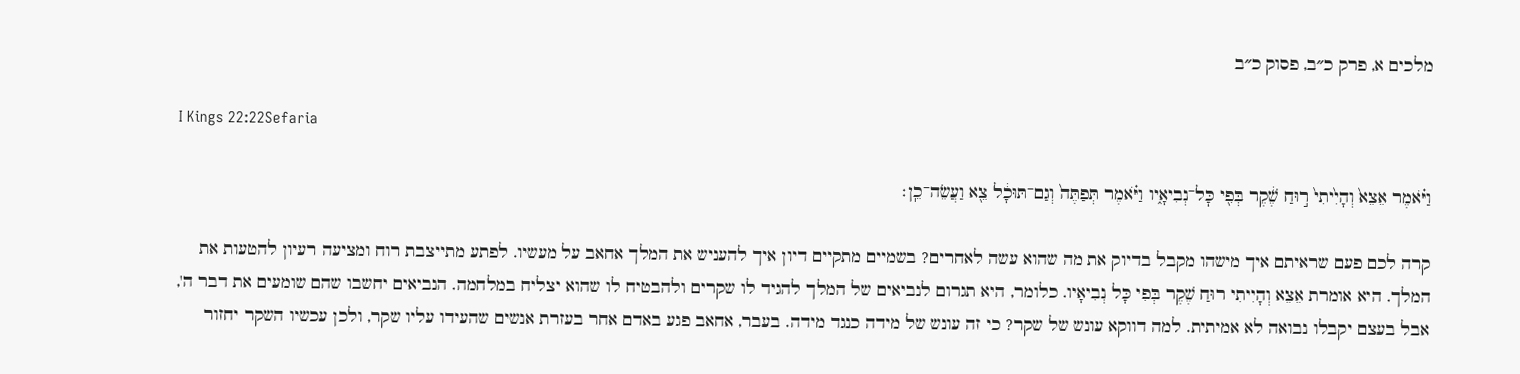מלכים א, פרק כ״ב, פסוק כ״ב

I Kings 22:22Sefaria

וַיֹּ֗אמֶר אֵצֵא֙ וְהָיִ֙יתִי֙ ר֣וּחַ שֶׁ֔קֶר בְּפִ֖י כׇּל־נְבִיאָ֑יו וַיֹּ֗אמֶר תְּפַתֶּה֙ וְגַם־תּוּכָ֔ל צֵ֖א וַעֲשֵׂה־כֵֽן׃

קרה לכם פעם שראיתם איך מישהו מקבל בדיוק את מה שהוא עשה לאחרים? בשמיים מתקיים דיון איך להעניש את המלך אחאב על מעשיו. לפתע מתייצבת רוח ומציעה רעיון להטעות את המלך. היא אומרת אֵצֵא וְהָיִיתִי רוּחַ שֶׁקֶר בְּפִי כָּל נְבִיאָיו. כלומר, היא תגרום לנביאים של המלך להגיד לו שקרים ולהבטיח לו שהוא יצליח במלחמה. הנביאים יחשבו שהם שומעים את דבר ה', אבל בעצם יקבלו נבואה לא אמיתית. למה דווקא עונש של שקר? כי זה עונש של מידה כנגד מידה. בעבר, אחאב פגע באדם אחר בעזרת אנשים שהעידו עליו שקר, ולכן עכשיו השקר יחזור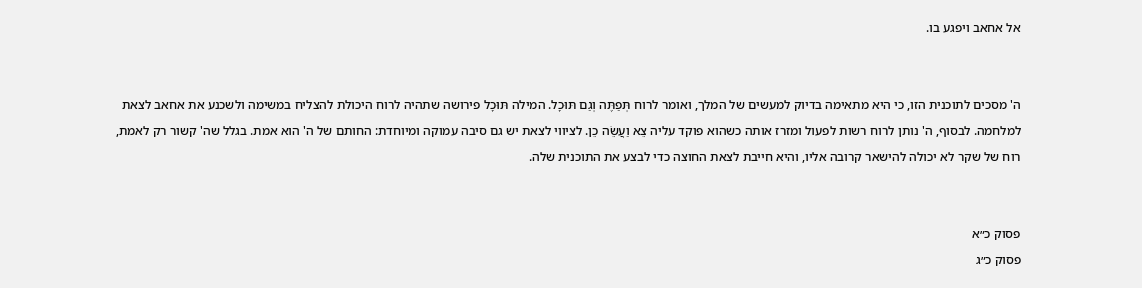אל אחאב ויפגע בו.


ה' מסכים לתוכנית הזו, כי היא מתאימה בדיוק למעשים של המלך, ואומר לרוח תְּפַתֶּה וְגַם תּוּכָל. המילה תּוּכָל פירושה שתהיה לרוח היכולת להצליח במשימה ולשכנע את אחאב לצאת למלחמה. לבסוף, ה' נותן לרוח רשות לפעול ומזרז אותה כשהוא פוקד עליה צֵא וַעֲשֵׂה כֵן. לציווי לצאת יש גם סיבה עמוקה ומיוחדת: החותם של ה' הוא אמת. בגלל שה' קשור רק לאמת, רוח של שקר לא יכולה להישאר קרובה אליו, והיא חייבת לצאת החוצה כדי לבצע את התוכנית שלה.


פסוק כ״א
פסוק כ״ג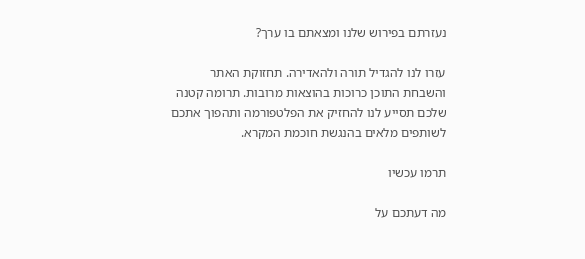נעזרתם בפירוש שלנו ומצאתם בו ערך?

עזרו לנו להגדיל תורה ולהאדירה. תחזוקת האתר והשבחת התוכן כרוכות בהוצאות מרובות. תרומה קטנה שלכם תסייע לנו להחזיק את הפלטפורמה ותהפוך אתכם לשותפים מלאים בהנגשת חוכמת המקרא.

תרמו עכשיו

מה דעתכם על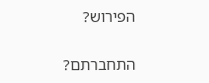הפירוש?

התחברתם?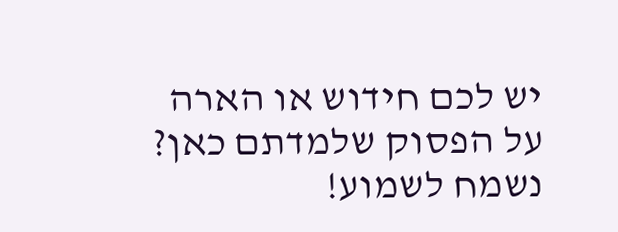יש לכם חידוש או הארה על הפסוק שלמדתם כאן? נשמח לשמוע!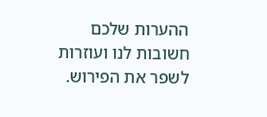ההערות שלכם חשובות לנו ועוזרות לשפר את הפירוש.